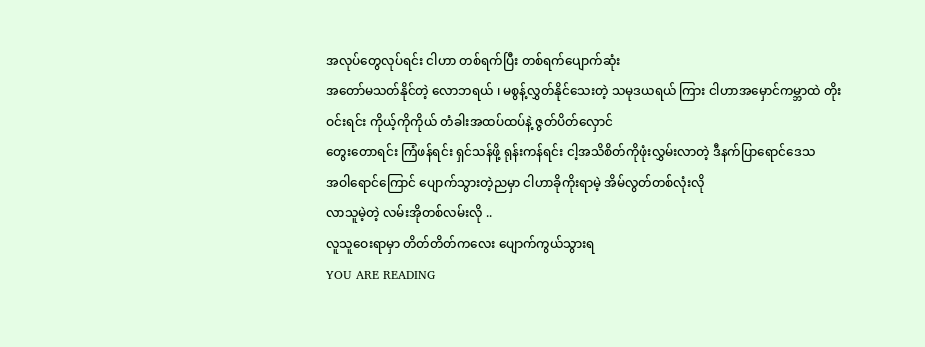အလုပ်တွေလုပ်ရင်း ငါဟာ တစ်ရက်ပြီး တစ်ရက်ပျောက်ဆုံး
အတော်မသတ်နိုင်တဲ့ လောဘရယ် ၊ မစွန့်လွှတ်နိုင်သေးတဲ့ သမုဒယရယ် ကြား ငါဟာအမှောင်ကမ္ဘာထဲ တိုးဝင်းရင်း ကိုယ့်ကိုကိုယ် တံခါးအထပ်ထပ်နဲ့ ဇွတ်ပိတ်လှောင်
တွေးတောရင်း ကြံဖန်ရင်း ရှင်သန်ဖို့ ရုန်းကန်ရင်း ငါ့အသိစိတ်ကိုဖုံးလွှမ်းလာတဲ့ ဒီနက်ပြာရောင်ဒေသ
အဝါရောင်ကြောင် ပျောက်သွားတဲ့ညမှာ ငါဟာခိုကိုးရာမဲ့ အိမ်လွတ်တစ်လုံးလို
လာသူမဲ့တဲ့ လမ်းအိုတစ်လမ်းလို ..
လူသူဝေးရာမှာ တိတ်တိတ်ကလေး ပျောက်ကွယ်သွားရ
YOU ARE READING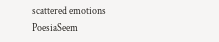scattered emotions
PoesiaSeem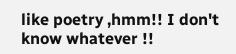like poetry ,hmm!! I don't know whatever !!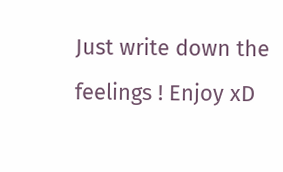Just write down the feelings ! Enjoy xD